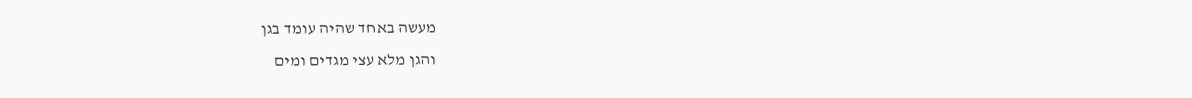מעשה באחד שהיה עומד בגן
והגן מלא עצי מגדים ומים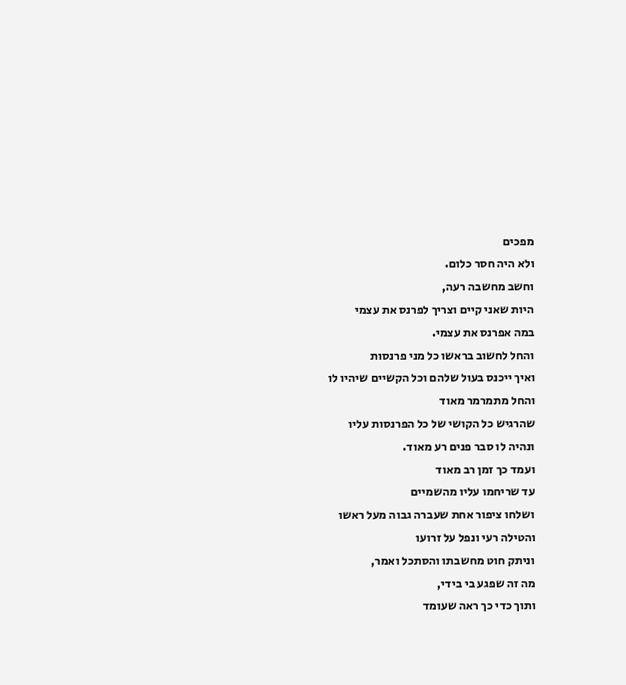מפכים
ולא היה חסר כלום.
וחשב מחשבה רעה,
היות שאני קיים וצריך לפרנס את עצמי
במה אפרנס את עצמי.
והחל לחשוב בראשו כל מני פרנסות
ואיך ייכנס בעול שלהם וכל הקשיים שיהיו לו
והחל מתמרמר מאוד
שהרגיש כל הקושי של כל הפרנסות עליו
ונהיה לו סבר פנים רע מאוד.
ועמד כך זמן רב מאוד
עד שריחמו עליו מהשמיים
ושלחו ציפור אחת שעברה גבוה מעל ראשו
והטילה רעי ונפל על זרועו
וניתק חוט מחשבתו והסתכל ואמר,
מה זה שפגע בי בידי,
ותוך כדי כך ראה שעומד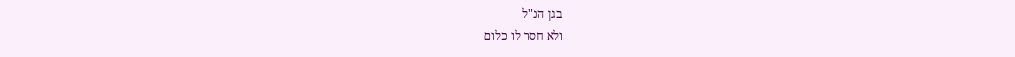בגן הנ"ל
ולא חסר לו כלום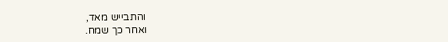והתבייש מאד,
ואחר כך שמח.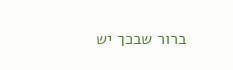ברור שבכך יש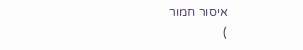איסור חמור
)